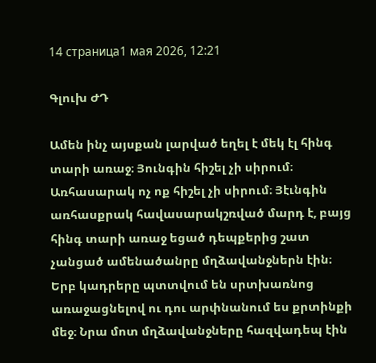14 страница1 мая 2026, 12:21

Գլուխ ԺԴ

Ամեն ինչ այսքան լարված եղել է մեկ էլ հինգ տարի առաջ։ Յունգին հիշել չի սիրում։ Առհասարակ ոչ ոք հիշել չի սիրում։ Յէւնգին առհասքրակ հավասարակշռված մարդ է, բայց հինգ տարի առաջ եցած դեպքերից շատ չանցած ամենածանրը մղձավանջներն էին։ Երբ կադրերը պտտվում են սրտխառնոց առաջացնելով ու դու արփնանում ես քրտինքի մեջ։ Նրա մոտ մղձավանջները հազվադեպ էին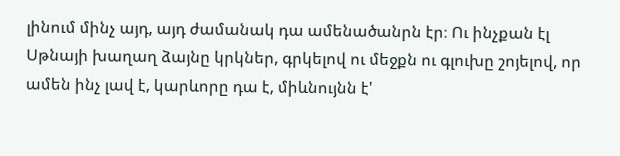լինում մինչ այդ, այդ ժամանակ դա ամենածանրն էր։ Ու ինչքան էլ Սթնայի խաղաղ ձայնը կրկներ, գրկելով ու մեջքն ու գլուխը շոյելով, որ ամեն ինչ լավ է, կարևորը դա է, միևնույնն է'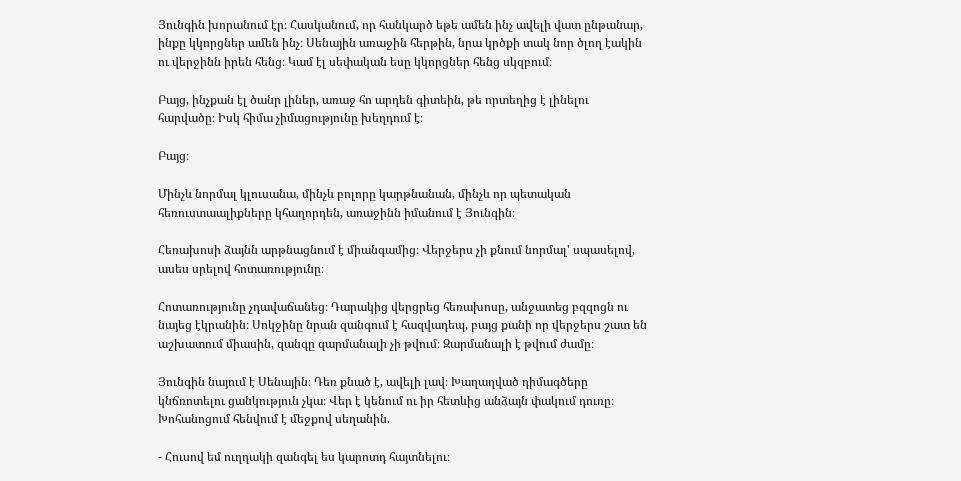Յունգին խորանում էր։ Հասկանում, որ հանկարծ եթե ամեն ինչ ավելի վատ ընթանար, ինքը կկորցներ ամեն ինչ։ Սենային առաջին հերթին, նրա կրծքի տակ նոր ծլող էակին ու վերջինն իրեն հենց։ Կամ էլ սեփական եսը կկորցներ հենց սկզբում։

Բայց, ինչքան էլ ծանր լիներ, առաջ հո արդեն գիտեին, թե որտեղից է լինելու հարվածը։ Իսկ հիմա չիմացությունը խեղդում է։

Բայց։

Մինչև նորմալ կլուսանա, մինչև բոլորը կարթնանան, մինչև որ պետական հեռուստաալիքները կհաղորդեն, առաջինն իմանում է Յունգին։

Հեռախոսի ձայնն արթնացնում է միանգամից։ Վերջերս չի քնում նորմալ' սպասելով, ասես սրելով հոտառությունը։

Հոտառությունը չդավաճանեց։ Դարակից վերցրեց հեռախոսը, անջատեց բզզոցն ու նայեց էկրանին։ Սոկջինը նրան զանգում է հազվադեպ, բայց քանի որ վերջերս շատ են աշխատում միասին, զանգը զարմանալի չի թվում։ Զարմանալի է թվում ժամը։

Յունգին նայում է Սենային։ Դեռ քնած է, ավելի լավ։ Խաղաղված դիմագծերը կնճռոտելու ցանկություն չկա։ Վեր է կենում ու իր հետևից անձայն փակում դուռը։ Խոհանոցում հենվում է մեջքով սեղանին.

- Հուսով եմ ուղղակի զանգել ես կարոտդ հայտնելու։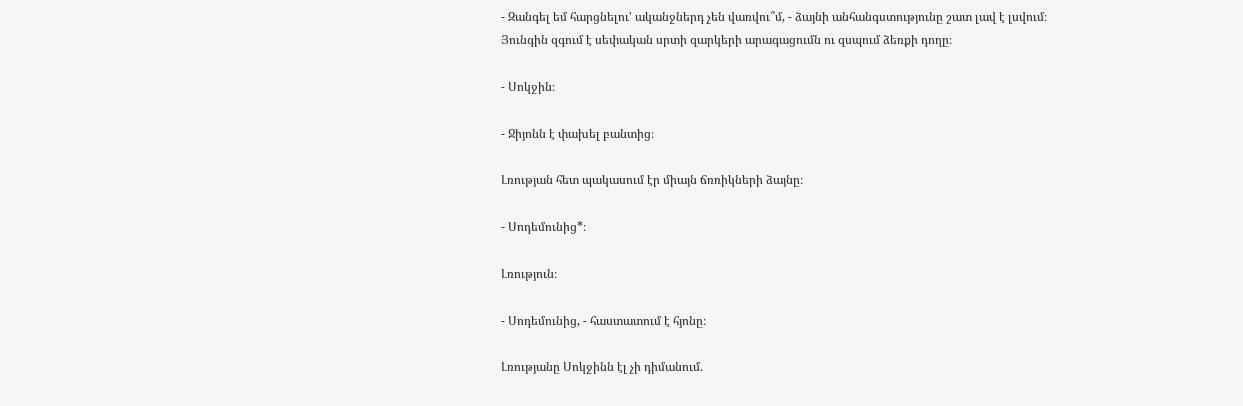- Զանգել եմ հարցնելու' ականջներդ չեն վառվու՞մ, - ձայնի անհանգստությունը շատ լավ է լսվում։ Յունգին զգում է սեփական սրտի զարկերի արագացումն ու զսպում ձեռքի դողը։

- Սոկջին։

- Ջիյոնն է փախել բանտից։

Լռության հետ պակասում էր միայն ճռռիկների ձայնը։

- Սոդեմունից*։

Լռություն։

- Սոդեմունից, - հաստատում է հյոնը։

Լռությանը Սոկջինն էլ չի դիմանում.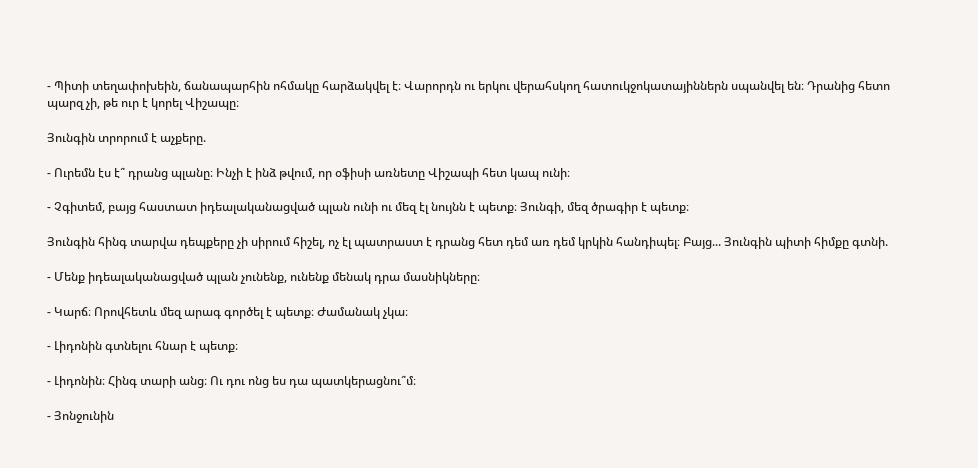- Պիտի տեղափոխեին, ճանապարհին ոհմակը հարձակվել է։ Վարորդն ու երկու վերահսկող հատուկջոկատայիններն սպանվել են։ Դրանից հետո պարզ չի, թե ուր է կորել Վիշապը։

Յունգին տրորում է աչքերը.

- Ուրեմն էս է՞ դրանց պլանը։ Ինչի է ինձ թվում, որ օֆիսի առնետը Վիշապի հետ կապ ունի։

- Չգիտեմ, բայց հաստատ իդեալականացված պլան ունի ու մեզ էլ նույնն է պետք։ Յունգի, մեզ ծրագիր է պետք։

Յունգին հինգ տարվա դեպքերը չի սիրում հիշել, ոչ էլ պատրաստ է դրանց հետ դեմ առ դեմ կրկին հանդիպել։ Բայց... Յունգին պիտի հիմքը գտնի.

- Մենք իդեալականացված պլան չունենք, ունենք մենակ դրա մասնիկները։

- Կարճ։ Որովհետև մեզ արագ գործել է պետք։ Ժամանակ չկա։

- Լիդոնին գտնելու հնար է պետք։

- Լիդոնին։ Հինգ տարի անց։ Ու դու ոնց ես դա պատկերացնու՞մ։

- Յոնջունին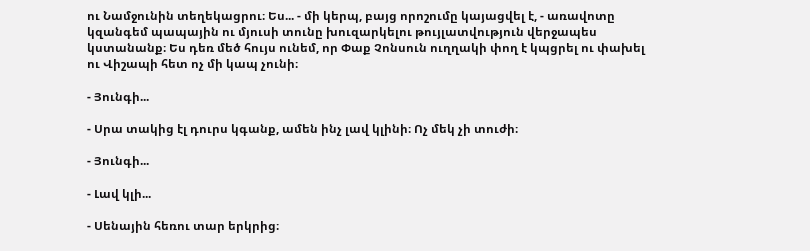ու Նամջունին տեղեկացրու։ Ես... - մի կերպ, բայց որոշումը կայացվել է, - առավոտը կզանգեմ պապային ու մյուսի տունը խուզարկելու թույլատվություն վերջապես կստանանք։ Ես դեռ մեծ հույս ունեմ, որ Փաք Չոնսուն ուղղակի փող է կպցրել ու փախել ու Վիշապի հետ ոչ մի կապ չունի։

- Յունգի...

- Սրա տակից էլ դուրս կգանք, ամեն ինչ լավ կլինի։ Ոչ մեկ չի տուժի։

- Յունգի...

- Լավ կլի...

- Սենային հեռու տար երկրից։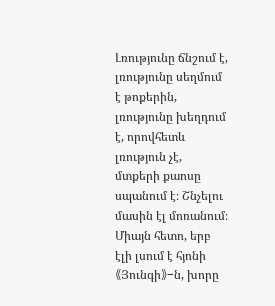Լռությունը ճնշում է, լռությունը սեղմում է թոքերին, լռությունը խեղդում է, որովհետև լռություն չէ, մտքերի քաոսը սպանում է։ Շնչելու մասին էլ մոռանում։ Միայն հետո, երբ էլի լսում է հյոնի《Յունգի》-ն, խորը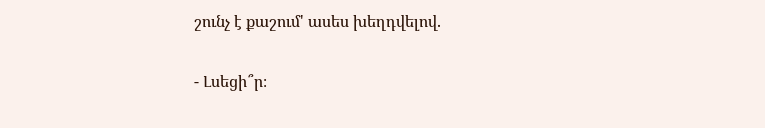շունչ է քաշում' ասես խեղդվելով.

- Լսեցի՞ր։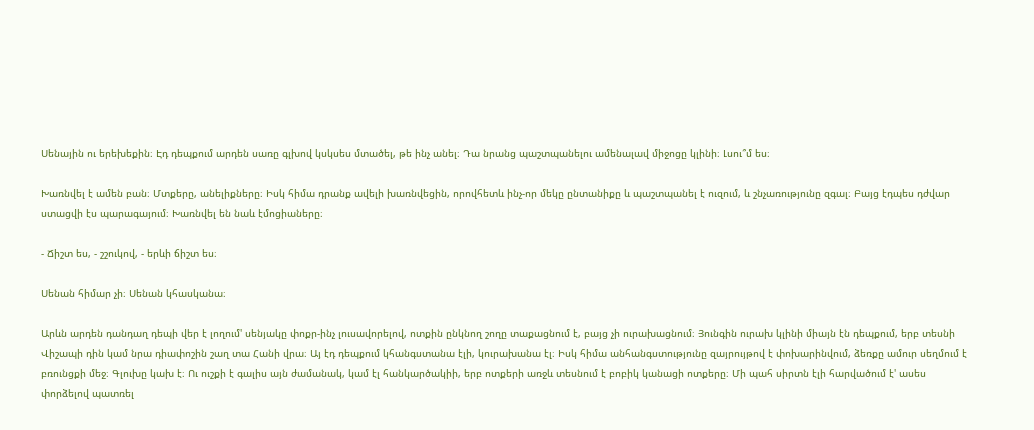Սենային ու երեխեքին։ Էդ դեպքում արդեն սառը գլխով կսկսես մտածել, թե ինչ անել։ Դա նրանց պաշտպանելու ամենալավ միջոցը կլինի։ Լսու՞մ ես։

Խառնվել է ամեն բան։ Մտքերը, անելիքները։ Իսկ հիմա դրանք ավելի խառնվեցին, որովհետև ինչ-որ մեկը ընտանիքը և պաշտպանել է ուզում, և շնչառությունը զգալ։ Բայց էդպես դժվար ստացվի էս պարագայում։ Խառնվել են նաև էմոցիաները։

- Ճիշտ ես, - շշուկով, - երևի ճիշտ ես։

Սենան հիմար չի։ Սենան կհասկանա։

Արևն արդեն դանդաղ դեպի վեր է լողում' սենյակը փոքր-ինչ լուսավորելով, ոտքին ընկնող շողը տաքացնում է, բայց չի ուրախացնում։ Յունգին ուրախ կլինի միայն էն դեպքում, երբ տեսնի Վիշապի դին կամ նրա դիափոշին շաղ տա Հանի վրա։ Այ էդ դեպքում կհանգստանա էլի, կուրախանա էլ։ Իսկ հիմա անհանգստությունը զայրույթով է փոխարինվում, ձեռքը ամուր սեղմում է բռունցքի մեջ։ Գլուխը կախ է։ Ու ուշքի է գալիս այն ժամանակ, կամ էլ հանկարծակիի, երբ ոտքերի առջև տեսնում է բոբիկ կանացի ոտքերը։ Մի պահ սիրտն էլի հարվածում է' ասես փորձելով պատռել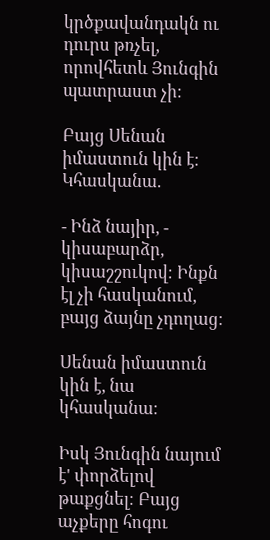կրծքավանդակն ու դուրս թռչել, որովհետև Յունգին պատրաստ չի։

Բայց Սենան իմաստուն կին է։ Կհասկանա.

- Ինձ նայիր, - կիսաբարձր, կիսաշշուկով։ Ինքն էլ չի հասկանում, բայց ձայնը չդողաց։

Սենան իմաստուն կին է, նա կհասկանա։

Իսկ Յունգին նայում է' փորձելով թաքցնել։ Բայց աչքերը հոգու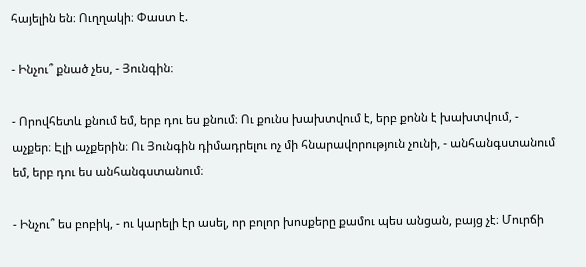հայելին են։ Ուղղակի։ Փաստ է.

- Ինչու՞ քնած չես, - Յունգին։

- Որովհետև քնում եմ, երբ դու ես քնում։ Ու քունս խախտվում է, երբ քոնն է խախտվում, - աչքեր։ Էլի աչքերին։ Ու Յունգին դիմադրելու ոչ մի հնարավորություն չունի, - անհանգստանում եմ, երբ դու ես անհանգստանում։

- Ինչու՞ ես բոբիկ, - ու կարելի էր ասել, որ բոլոր խոսքերը քամու պես անցան, բայց չէ։ Մուրճի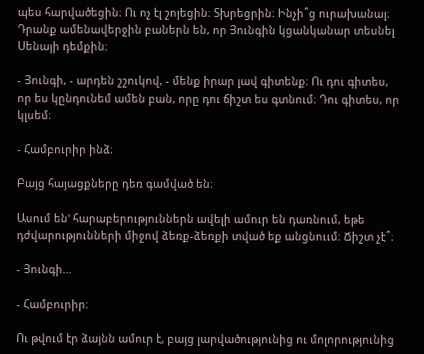պես հարվածեցին։ Ու ոչ էլ շոյեցին։ Տխրեցրին։ Ինչի՞ց ուրախանալ։ Դրանք ամենավերջին բաներն են, որ Յունգին կցանկանար տեսնել Սենայի դեմքին։

- Յունգի, - արդեն շշուկով, - մենք իրար լավ գիտենք։ Ու դու գիտես, որ ես կընդունեմ ամեն բան, որը դու ճիշտ ես գտնում։ Դու գիտես, որ կլսեմ։

- Համբուրիր ինձ։

Բայց հայացքները դեռ գամված են։

Ասում են' հարաբերություններն ավելի ամուր են դառնում, եթե դժվարությունների միջով ձեռք-ձեռքի տված եք անցնոււմ։ Ճիշտ չէ՞։

- Յունգի...

- Համբուրիր։

Ու թվում էր ձայնն ամուր է, բայց լարվածությունից ու մոլորությունից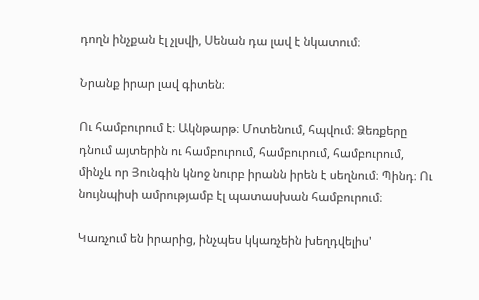դողն ինչքան էլ չլսվի, Սենան դա լավ է նկատում։

Նրանք իրար լավ գիտեն։

Ու համբուրում է։ Ակնթարթ։ Մոտենում, հպվում։ Ձեռքերը դնում այտերին ու համբուրում, համբուրում, համբուրում, մինչև որ Յունգին կնոջ նուրբ իրանն իրեն է սեղնում։ Պինդ։ Ու նույնպիսի ամրությամբ էլ պատասխան համբուրում։

Կառչում են իրարից, ինչպես կկառչեին խեղդվելիս'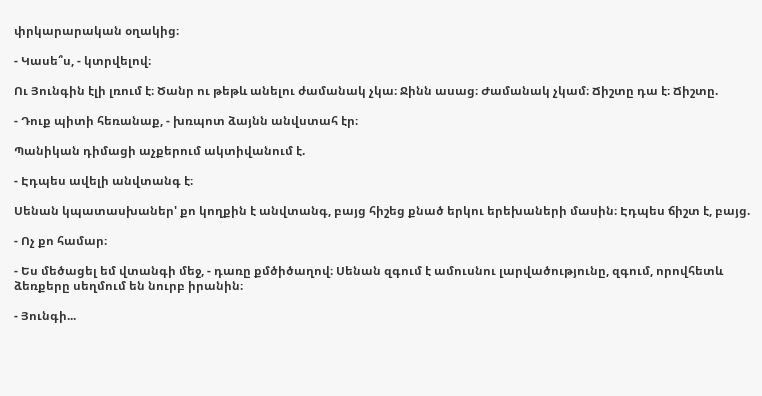փրկարարական օղակից։

- Կասե՞ս, - կտրվելով։

Ու Յունգին էլի լռում է։ Ծանր ու թեթև անելու ժամանակ չկա։ Ջինն ասաց։ Ժամանակ չկամ։ Ճիշտը դա է։ Ճիշտը.

- Դուք պիտի հեռանաք, - խռպոտ ձայնն անվստահ էր։

Պանիկան դիմացի աչքերում ակտիվանում է.

- Էդպես ավելի անվտանգ է։

Սենան կպատասխաներ' քո կողքին է անվտանգ, բայց հիշեց քնած երկու երեխաների մասին։ Էդպես ճիշտ է, բայց.

- Ոչ քո համար։

- Ես մեծացել եմ վտանգի մեջ, - դառը քմծիծաղով։ Սենան զգում է ամուսնու լարվածությունը, զգում, որովհետև ձեռքերը սեղմում են նուրբ իրանին։

- Յունգի...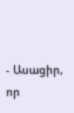- Ասացիր, որ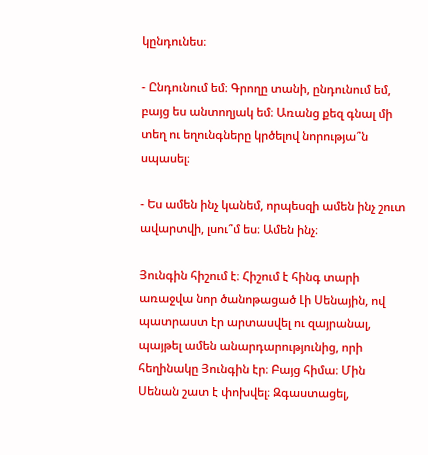կընդունես։

- Ընդունում եմ։ Գրողը տանի, ընդունում եմ, բայց ես անտողյակ եմ։ Առանց քեզ գնալ մի տեղ ու եղունգները կրծելով նորությա՞ն սպասել։

- Ես ամեն ինչ կանեմ, որպեսզի ամեն ինչ շուտ ավարտվի, լսու՞մ ես։ Ամեն ինչ։

Յունգին հիշում է։ Հիշում է հինգ տարի առաջվա նոր ծանոթացած Լի Սենային, ով պատրաստ էր արտասվել ու զայրանալ, պայթել ամեն անարդարությունից, որի հեղինակը Յունգին էր։ Բայց հիմա։ Մին Սենան շատ է փոխվել։ Զգաստացել,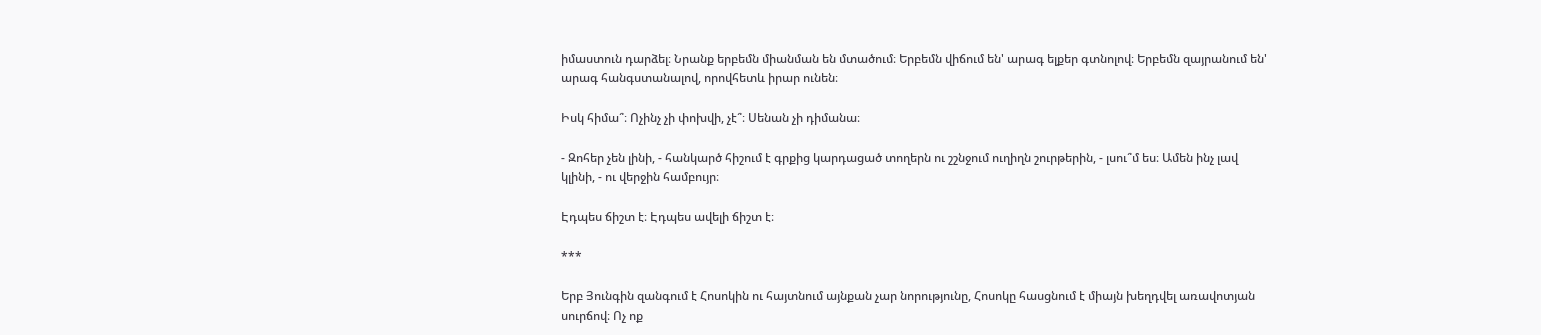իմաստուն դարձել։ Նրանք երբեմն միանման են մտածում։ Երբեմն վիճում են' արագ ելքեր գտնոլով։ Երբեմն զայրանում են' արագ հանգստանալով, որովհետև իրար ունեն։

Իսկ հիմա՞։ Ոչինչ չի փոխվի, չէ՞։ Սենան չի դիմանա։

- Զոհեր չեն լինի, - հանկարծ հիշում է գրքից կարդացած տողերն ու շշնջում ուղիղն շուրթերին, - լսու՞մ ես։ Ամեն ինչ լավ կլինի, - ու վերջին համբույր։

Էդպես ճիշտ է։ Էդպես ավելի ճիշտ է։

***

Երբ Յունգին զանգում է Հոսոկին ու հայտնում այնքան չար նորությունը, Հոսոկը հասցնում է միայն խեղդվել առավոտյան սուրճով։ Ոչ ոք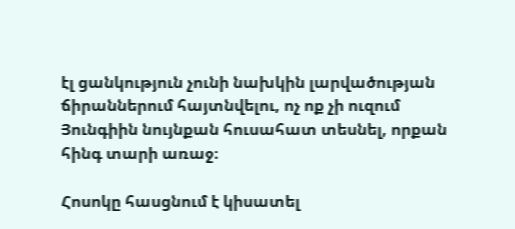էլ ցանկություն չունի նախկին լարվածության ճիրաններում հայտնվելու, ոչ ոք չի ուզում Յունգիին նույնքան հուսահատ տեսնել, որքան հինգ տարի առաջ։

Հոսոկը հասցնում է կիսատել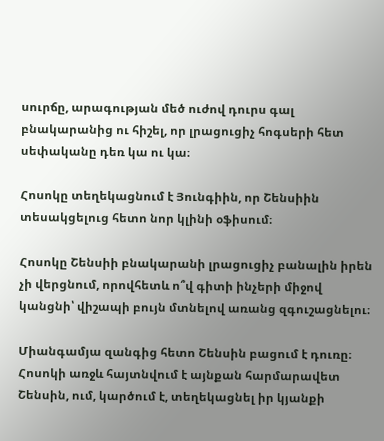սուրճը, արագության մեծ ուժով դուրս գալ բնակարանից ու հիշել, որ լրացուցիչ հոգսերի հետ սեփականը դեռ կա ու կա։

Հոսոկը տեղեկացնում է Յունգիին, որ Շենսիին տեսակցելուց հետո նոր կլինի օֆիսում։

Հոսոկը Շենսիի բնակարանի լրացուցիչ բանալին իրեն չի վերցնում, որովհետև ո՞վ գիտի ինչերի միջով կանցնի՝ վիշապի բույն մտնելով առանց զգուշացնելու։

Միանգամյա զանգից հետո Շենսին բացում է դուռը։ Հոսոկի առջև հայտնվում է այնքան հարմարավետ Շենսին, ում, կարծում է, տեղեկացնել իր կյանքի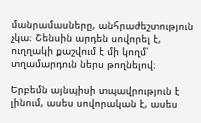մանրամասները, անհրաժեշտություն չկա։ Շենսին արդեն սովորել է, ուղղակի քաշվում է մի կողմ՝ տղամարդուն ներս թողնելով։

Երբեմն այնպիսի տպավրություն է լինում, ասես սովորական է, ասես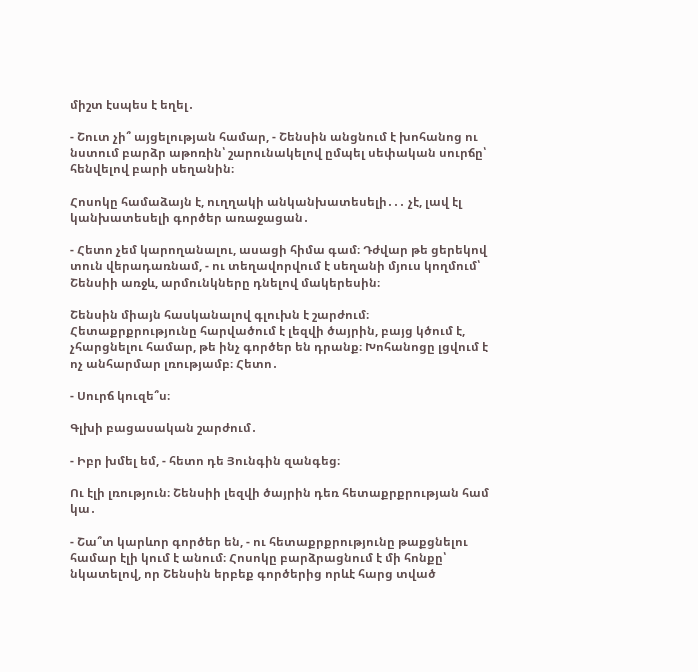միշտ էսպես է եղել․

- Շուտ չի՞ այցելության համար, - Շենսին անցնում է խոհանոց ու նստում բարձր աթոռին՝ շարունակելով ըմպել սեփական սուրճը՝ հենվելով բարի սեղանին։

Հոսոկը համաձայն է, ուղղակի անկանխատեսելի․․․ չէ, լավ էլ կանխատեսելի գործեր առաջացան․

- Հետո չեմ կարողանալու, ասացի հիմա գամ։ Դժվար թե ցերեկով տուն վերադառնամ, - ու տեղավորվում է սեղանի մյուս կողմում՝ Շենսիի առջև, արմունկները դնելով մակերեսին։

Շենսին միայն հասկանալով գլուխն է շարժում։ Հետաքրքրությունը հարվածում է լեզվի ծայրին, բայց կծում է, չհարցնելու համար, թե ինչ գործեր են դրանք։ Խոհանոցը լցվում է ոչ անհարմար լռությամբ։ Հետո․

- Սուրճ կուզե՞ս։

Գլխի բացասական շարժում․

- Իբր խմել եմ, - հետո դե Յունգին զանգեց։

Ու էլի լռություն։ Շենսիի լեզվի ծայրին դեռ հետաքրքրության համ կա․

- Շա՞տ կարևոր գործեր են, - ու հետաքրքրությունը թաքցնելու համար էլի կում է անում։ Հոսոկը բարձրացնում է մի հոնքը՝ նկատելով, որ Շենսին երբեք գործերից որևէ հարց տված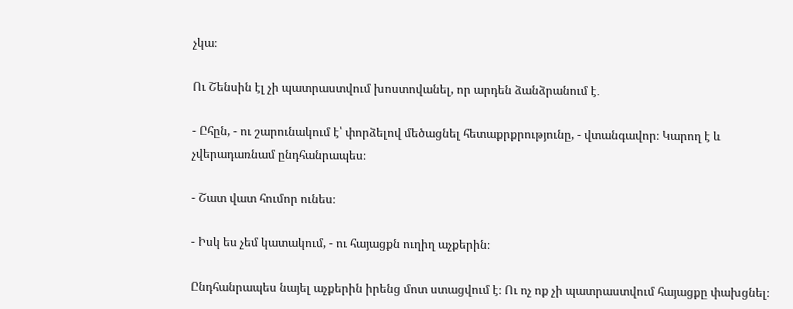չկա։

Ու Շենսին էլ չի պատրաստվում խոստովանել, որ արդեն ձանձրանում է․

- Ըհըն, - ու շարունակում է՝ փորձելով մեծացնել հետաքրքրությունը, - վտանգավոր։ Կարող է և չվերադառնամ ընդհանրապես։

- Շատ վատ հումոր ունես։

- Իսկ ես չեմ կատակում, - ու հայացքն ուղիղ աչքերին։

Ընդհանրապես նայել աչքերին իրենց մոտ ստացվում է։ Ու ոչ ոք չի պատրաստվում հայացքը փախցնել։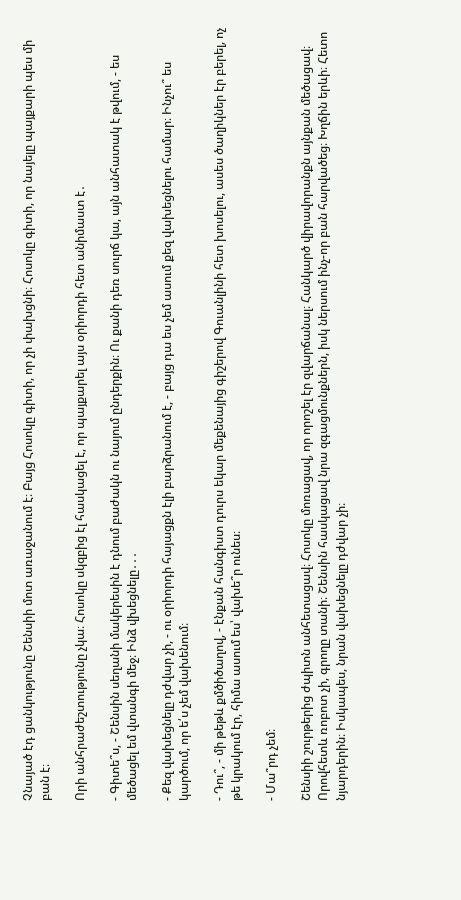Չնայած էդ ցանկությունը Շենսիի մոտ առաջանում է։ Բայց Հոսոկը գիտի, որ չի փախցնի։ Հոսոկը գիտի, որ նայելը պայքարի պես մի բան է։

Որի անհրաժեշտությունը չկա։ Հոսոկը սկզբից էլ հասկացել է, որ պայքարել այս օրիորդի հետ անիմաստ է․

- Գիտե՞ս, - Շենսին սեղանի մակերեսին է դնում բաժակն ու նայում ընդերքին։ Ու քանի դեռ սուրճ կա, այն անհատակ է թվում, - ես մեծացել եմ վտանգի մեջ։ Ինձ վխեցնելը․․․

- Քեզ վախեցնելը դժվար չի, - ու օրիորդի հայացքն էլի բարձրանում է, - բայց դա ես չեմ ասում քեզ վախեցնելու համար։ Ինչու՞ ես կարծում, որ ե՛ս չեմ վախենում։

- Դու՞, - մի թեթև քմծիծաղով, - էնքան հանգիստ դուրս եկար մեքենայից գիշերով Գուանլինի հետ խոսելու, ասես ծաղիկներ էր բերել, ոչ թե կրակում էր, հիմա ասում ես՝ վախե՞ր ունես։

- Մա՞րդ չեմ։

Շենսիի շուրթերից ժպիտն անհետացավ։ Հոսոկը մոռացավ, որ որոշել էր զվարճանալ։ Հանկարծ վիրավորանքն այնքան մեծացավ։ Որովհետև ռոբոտ չի, գրողը տանի։ Շենսին հասկացավ նրա զգացմունքներն, իսկ ներսում ինչ-որ բան հարվածեց։ Խղճին երևի։ Հետո նյարդերին։ Իսկապես, նրան վախեցնելը դժվար չի։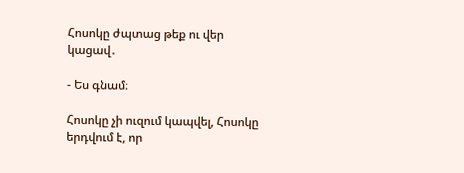Հոսոկը ժպտաց թեք ու վեր կացավ․

- Ես գնամ։

Հոսոկը չի ուզում կապվել, Հոսոկը երդվում է, որ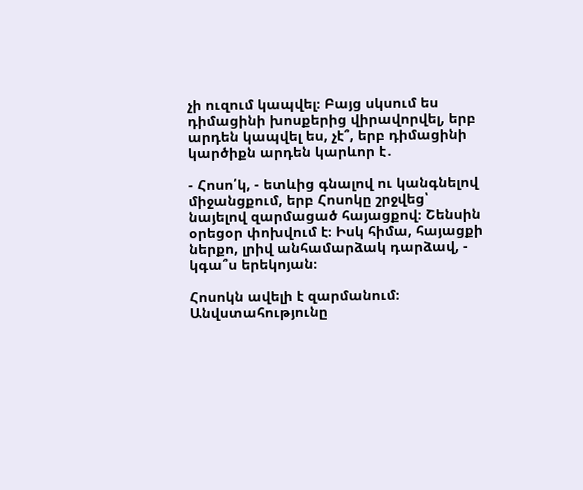չի ուզում կապվել։ Բայց սկսում ես դիմացինի խոսքերից վիրավորվել, երբ արդեն կապվել ես, չէ՞, երբ դիմացինի կարծիքն արդեն կարևոր է․

- Հոսո՛կ, - ետևից գնալով ու կանգնելով միջանցքում, երբ Հոսոկը շրջվեց՝ նայելով զարմացած հայացքով։ Շենսին օրեցօր փոխվում է։ Իսկ հիմա, հայացքի ներքո, լրիվ անհամարձակ դարձավ, - կգա՞ս երեկոյան։

Հոսոկն ավելի է զարմանում։ Անվստահությունը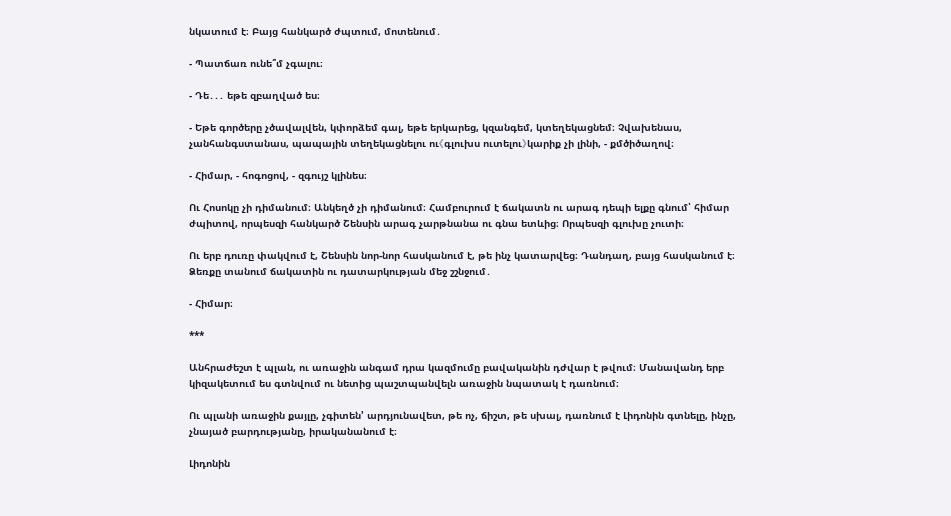նկատում է։ Բայց հանկարծ ժպտում, մոտենում․

- Պատճառ ունե՞մ չգալու։

- Դե․․․ եթե զբաղված ես։

- Եթե գործերը չծավալվեն, կփորձեմ գալ, եթե երկարեց, կզանգեմ, կտեղեկացնեմ։ Չվախենաս, չանհանգստանաս, պապային տեղեկացնելու ու《գլուխս ուտելու》կարիք չի լինի, - քմծիծաղով։

- Հիմար, - հոգոցով, - զգույշ կլինես։

Ու Հոսոկը չի դիմանում։ Անկեղծ չի դիմանում։ Համբուրում է ճակատն ու արագ դեպի ելքը գնում՝ հիմար ժպիտով, որպեսզի հանկարծ Շենսին արագ չարթնանա ու գնա ետևից։ Որպեսզի գլուխը չուտի։

Ու երբ դուռը փակվում է, Շենսին նոր-նոր հասկանում է, թե ինչ կատարվեց։ Դանդաղ, բայց հասկանում է։ Ձեռքը տանում ճակատին ու դատարկության մեջ շշնջում․

- Հիմար։

***

Անհրաժեշտ է պլան, ու առաջին անգամ դրա կազմումը բավականին դժվար է թվում։ Մանավանդ երբ կիզակետում ես գտնվում ու նետից պաշտպանվելն առաջին նպատակ է դառնում։

Ու պլանի առաջին քայլը, չգիտեն' արդյունավետ, թե ոչ, ճիշտ, թե սխալ, դառնում է Լիդոնին գտնելը, ինչը, չնայած բարդությանը, իրականանում է։

Լիդոնին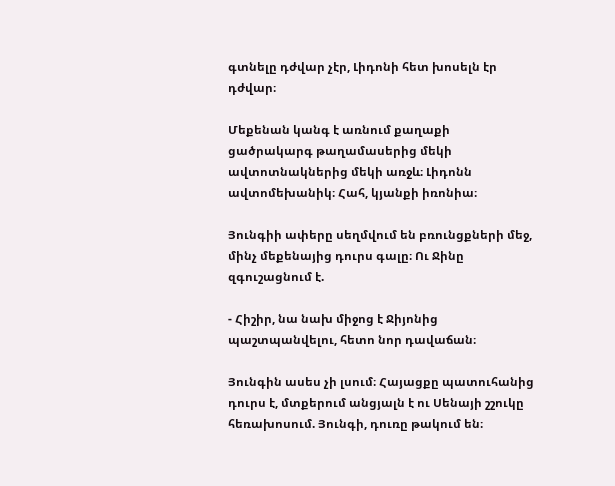գտնելը դժվար չէր, Լիդոնի հետ խոսելն էր դժվար։

Մեքենան կանգ է առնում քաղաքի ցածրակարգ թաղամասերից մեկի ավտոտնակներից մեկի առջև։ Լիդոնն ավտոմեխանիկ։ Հահ, կյանքի իռոնիա։

Յունգիի ափերը սեղմվում են բռունցքների մեջ, մինչ մեքենայից դուրս գալը։ Ու Ջինը զգուշացնում է.

- Հիշիր, նա նախ միջոց է Ջիյոնից պաշտպանվելու, հետո նոր դավաճան։

Յունգին ասես չի լսում։ Հայացքը պատուհանից դուրս է, մտքերում անցյալն է ու Սենայի շշուկը հեռախոսում. Յունգի, դուռը թակում են։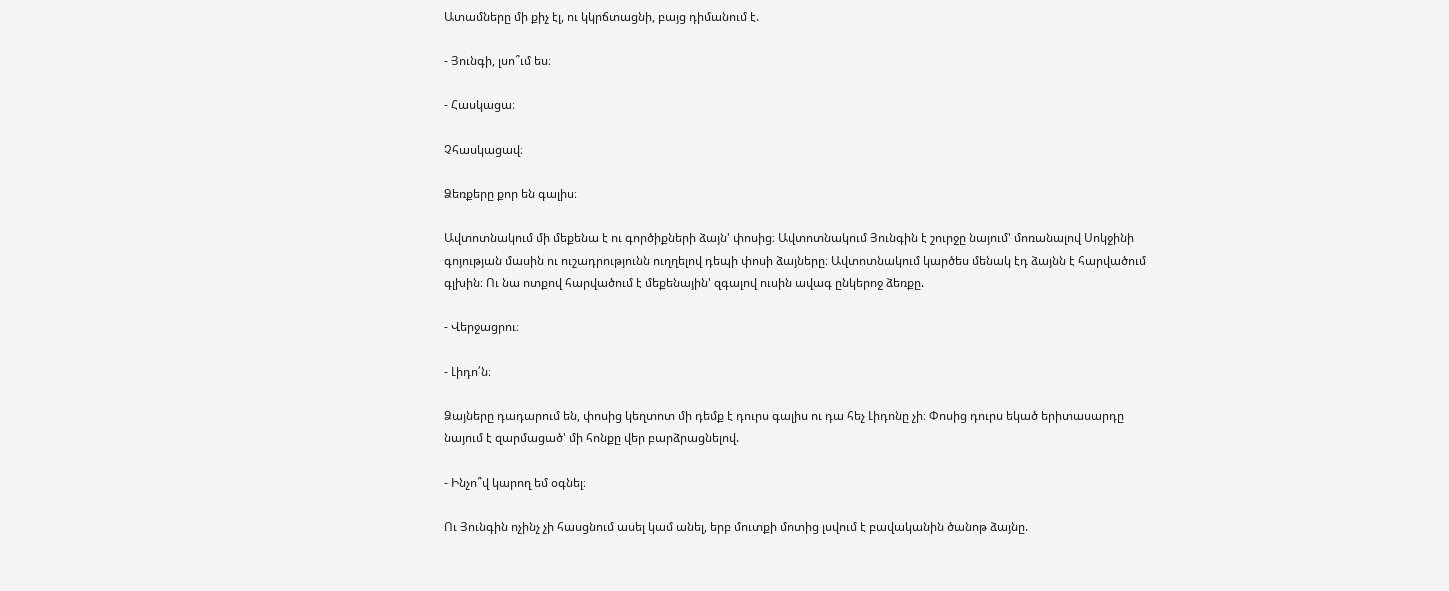Ատամները մի քիչ էլ, ու կկրճտացնի, բայց դիմանում է.

- Յունգի, լսո՞ւմ ես։

- Հասկացա։

Չհասկացավ։

Ձեռքերը քոր են գալիս։

Ավտոտնակում մի մեքենա է ու գործիքների ձայն' փոսից։ Ավտոտնակում Յունգին է շուրջը նայում' մոռանալով Սոկջինի գոյության մասին ու ուշադրությունն ուղղելով դեպի փոսի ձայները։ Ավտոտնակում կարծես մենակ էդ ձայնն է հարվածում գլխին։ Ու նա ոտքով հարվածում է մեքենային' զգալով ուսին ավագ ընկերոջ ձեռքը.

- Վերջացրու։

- Լիդո՛ն։

Ձայները դադարում են, փոսից կեղտոտ մի դեմք է դուրս գալիս ու դա հեչ Լիդոնը չի։ Փոսից դուրս եկած երիտասարդը նայում է զարմացած' մի հոնքը վեր բարձրացնելով.

- Ինչո՞վ կարող եմ օգնել։

Ու Յունգին ոչինչ չի հասցնում ասել կամ անել, երբ մուտքի մոտից լսվում է բավականին ծանոթ ձայնը.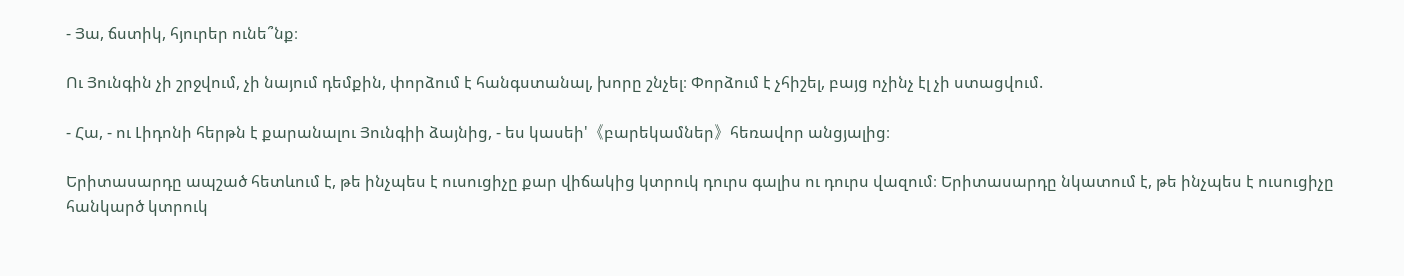- Յա, ճստիկ, հյուրեր ունե՞նք։

Ու Յունգին չի շրջվում, չի նայում դեմքին, փորձում է հանգստանալ, խորը շնչել։ Փորձում է չհիշել, բայց ոչինչ էլ չի ստացվում.

- Հա, - ու Լիդոնի հերթն է քարանալու Յունգիի ձայնից, - ես կասեի'《բարեկամներ》հեռավոր անցյալից։

Երիտասարդը ապշած հետևում է, թե ինչպես է ուսուցիչը քար վիճակից կտրուկ դուրս գալիս ու դուրս վազում։ Երիտասարդը նկատում է, թե ինչպես է ուսուցիչը հանկարծ կտրուկ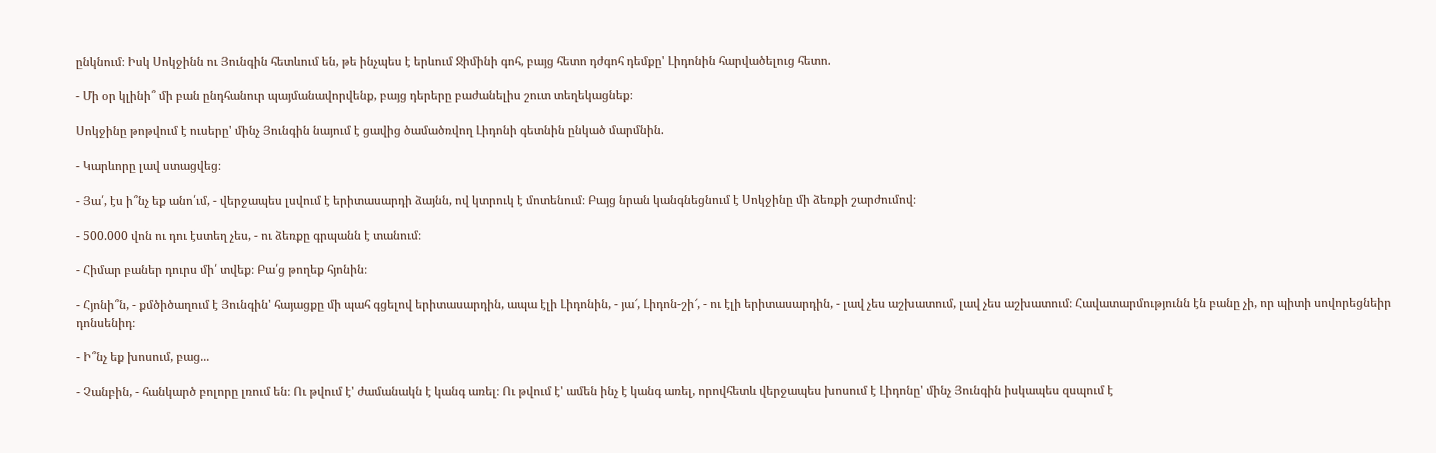ընկնում։ Իսկ Սոկջինն ու Յունգին հետևում են, թե ինչպես է երևում Ջիմինի գոհ, բայց հետո դժգոհ դեմքը' Լիդոնին հարվածելուց հետո.

- Մի օր կլինի՞ մի բան ընդհանուր պայմանավորվենք, բայց դերերը բաժանելիս շուտ տեղեկացնեք։

Սոկջինը թոթվում է ուսերը' մինչ Յունգին նայում է ցավից ծամածռվող Լիդոնի գետնին ընկած մարմնին.

- Կարևորը լավ ստացվեց։

- Յա՛, էս ի՞նչ եք անո՛ւմ, - վերջապես լսվում է երիտասարդի ձայնն, ով կտրուկ է մոտենում։ Բայց նրան կանգնեցնում է Սոկջինը մի ձեռքի շարժումով։

- 500.000 վոն ու դու էստեղ չես, - ու ձեռքը գրպանն է տանում։

- Հիմար բաներ դուրս մի՛ տվեք։ Բա՛ց թողեք հյոնին։

- Հյոնի՞ն, - քմծիծաղում է Յունգին' հայացքը մի պահ գցելով երիտասարդին, ապա էլի Լիդոնին, - յա՜, Լիդոն-շի՜, - ու էլի երիտասարդին, - լավ չես աշխատում, լավ չես աշխատում։ Հավատարմությունն էն բանը չի, որ պիտի սովորեցնեիր դոնսենիդ։

- Ի՞նչ եք խոսում, բաց...

- Չանբին, - հանկարծ բոլորը լռում են։ Ու թվում է' ժամանակն է կանգ առել։ Ու թվում է' ամեն ինչ է կանգ առել, որովհետև վերջապես խոսում է Լիդոնը' մինչ Յունգին իսկապես զսպում է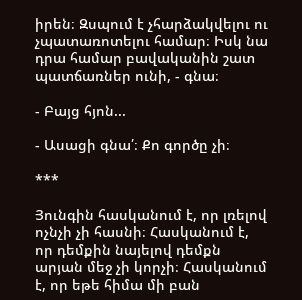իրեն։ Զսպում է չհարձակվելու ու չպատառոտելու համար։ Իսկ նա դրա համար բավականին շատ պատճառներ ունի, - գնա։

- Բայց հյոն...

- Ասացի գնա՛։ Քո գործը չի։

***

Յունգին հասկանում է, որ լռելով ոչնչի չի հասնի։ Հասկանում է, որ դեմքին նայելով դեմքն արյան մեջ չի կորչի։ Հասկանում է, որ եթե հիմա մի բան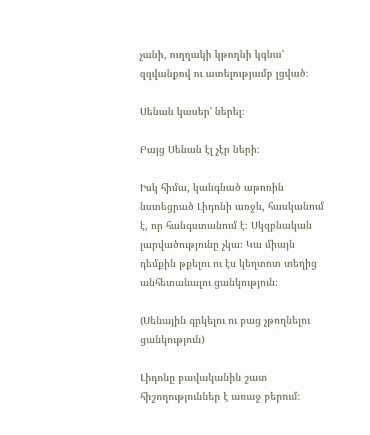չանի, ուղղակի կթողնի կգնա' զզվանքով ու ատելությամբ լցված։

Սենան կասեր' ներել։

Բայց Սենան էլ չէր ների։

Իսկ հիմա, կանգնած աթոռին նստեցրած Լիդոնի առջև, հասկանում է, որ հանգստանում է։ Սկզբնական լարվածությունը չկա։ Կա միայն դեմքին թքելու ու էս կեղտոտ տեղից անհետանալու ցանկություն։

(Սենային գրկելու ու բաց չթողնելու ցանկություն)

Լիդոնը բավականին շատ հիշողություններ է առաջ բերում։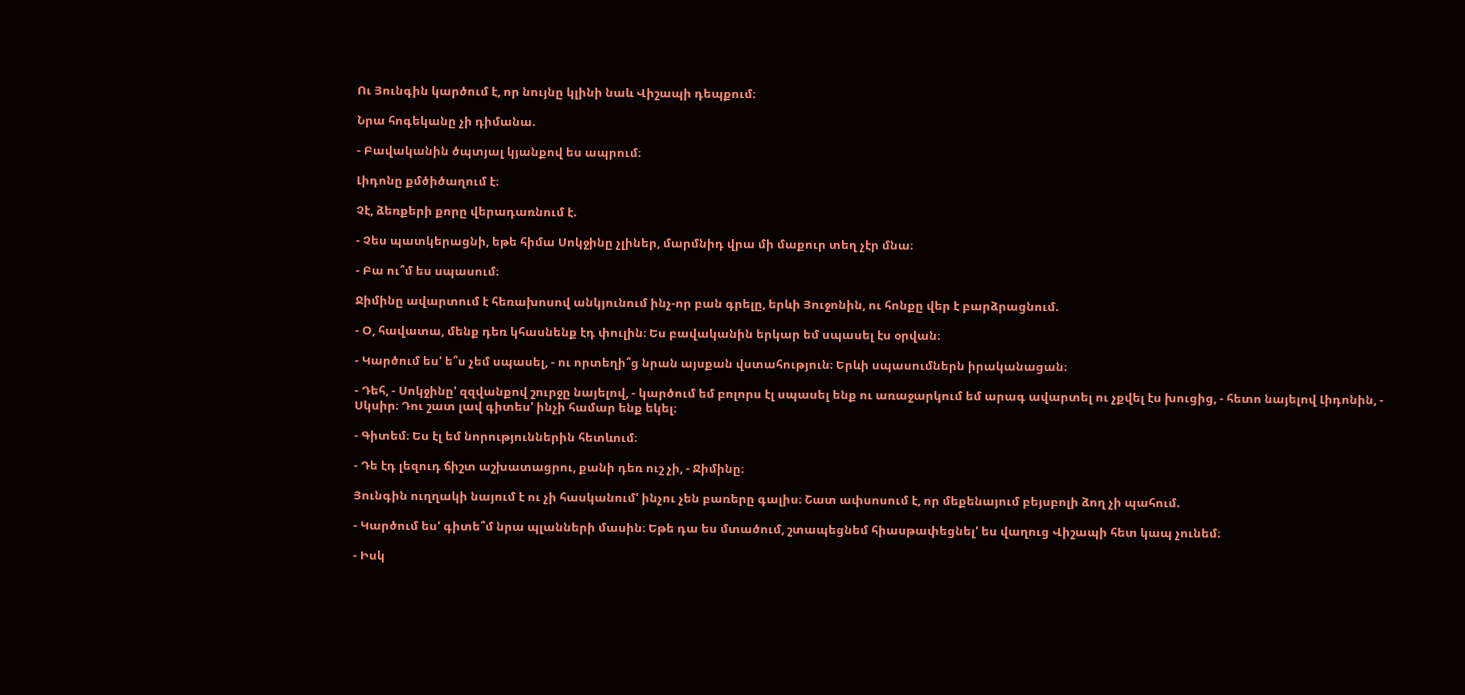Ու Յունգին կարծում է, որ նույնը կլինի նաև Վիշապի դեպքում։

Նրա հոգեկանը չի դիմանա.

- Բավականին ծպտյալ կյանքով ես ապրում։

Լիդոնը քմծիծաղում է։

Չէ, ձեռքերի քորը վերադառնում է.

- Չես պատկերացնի, եթե հիմա Սոկջինը չլիներ, մարմնիդ վրա մի մաքուր տեղ չէր մնա։

- Բա ու՞մ ես սպասում։

Ջիմինը ավարտում է հեռախոսով անկյունում ինչ-որ բան գրելը, երևի Յուջոնին, ու հոնքը վեր է բարձրացնում.

- Օ, հավատա, մենք դեռ կհասնենք էդ փուլին։ Ես բավականին երկար եմ սպասել էս օրվան։

- Կարծում ես' ե՞ս չեմ սպասել, - ու որտեղի՞ց նրան այսքան վստահություն։ Երևի սպասումներն իրականացան։

- Դեհ, - Սոկջինը' զզվանքով շուրջը նայելով, - կարծում եմ բոլորս էլ սպասել ենք ու առաջարկում եմ արագ ավարտել ու չքվել էս խուցից, - հետո նայելով Լիդոնին, - Սկսիր։ Դու շատ լավ գիտես' ինչի համար ենք եկել։

- Գիտեմ։ Ես էլ եմ նորություններին հետևում։

- Դե էդ լեզուդ ճիշտ աշխատացրու, քանի դեռ ուշ չի, - Ջիմինը։

Յունգին ուղղակի նայում է ու չի հասկանում' ինչու չեն բառերը գալիս։ Շատ ափսոսում է, որ մեքենայում բեյսբոլի ձող չի պահում.

- Կարծում ես' գիտե՞մ նրա պլանների մասին։ Եթե դա ես մտածում, շտապեցնեմ հիասթափեցնել' ես վաղուց Վիշապի հետ կապ չունեմ։

- Իսկ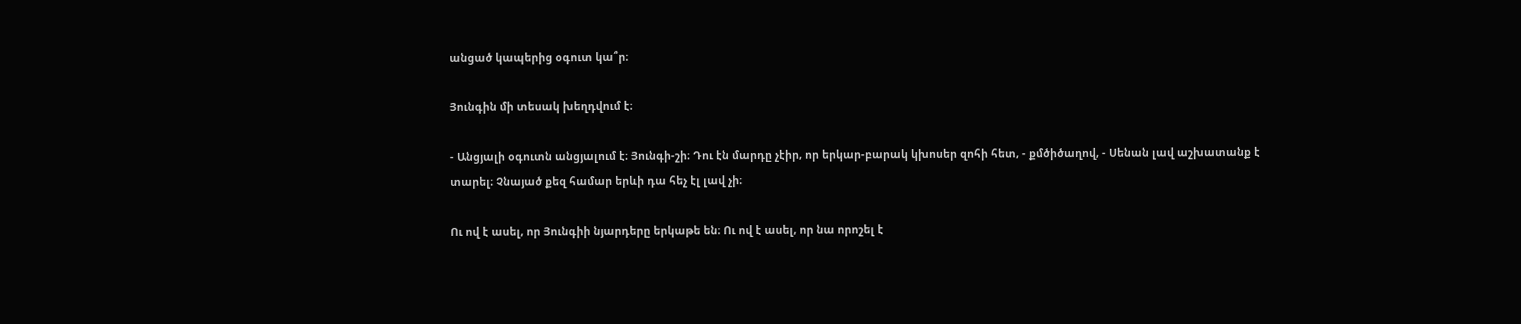անցած կապերից օգուտ կա՞ր։

Յունգին մի տեսակ խեղդվում է։

- Անցյալի օգուտն անցյալում է։ Յունգի-շի։ Դու էն մարդը չէիր, որ երկար-բարակ կխոսեր զոհի հետ, - քմծիծաղով, - Սենան լավ աշխատանք է տարել։ Չնայած քեզ համար երևի դա հեչ էլ լավ չի։

Ու ով է ասել, որ Յունգիի նյարդերը երկաթե են։ Ու ով է ասել, որ նա որոշել է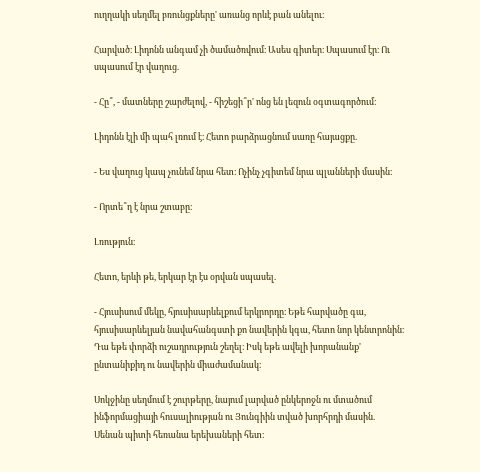ուղղակի սեղմել բռունցքները' առանց որևէ բան անելու։

Հարված։ Լիդոնն անգամ չի ծամածռվում։ Ասես գիտեր։ Սպասում էր։ Ու սպասում էր վաղուց.

- Հը՞, - մատները շարժելով, - հիշեցի՞ր' ոնց են լեզուն օգտագործում։

Լիդոնն էլի մի պահ լռում է։ Հետո բարձրացնում սառը հայացքը.

- Ես վաղուց կապ չունեմ նրա հետ։ Ոչինչ չգիտեմ նրա պլանների մասին։

- Որտե՞ղ է նրա շտաբը։

Լռություն։

Հետո, երևի թե, երկար էր էս օրվան սպասել.

- Հյուսիսում մեկը, հյուսիսարևելքում երկրորդը։ Եթե հարվածը գա, հյուսիսարևելյան նավահանգստի քո նավերին կգա, հետո նոր կենտրոնին։ Դա եթե փորձի ուշադրություն շեղել։ Իսկ եթե ավելի խորանանք' ընտանիքիդ ու նավերին միաժամանակ։

Սոկջինը սեղմում է շուրթերը, նայում լարված ընկերոջն ու մտածում ինֆորմացիայի հուսալիության ու Յունգիին տված խորհրդի մասին. Սենան պիտի հեռանա երեխաների հետ։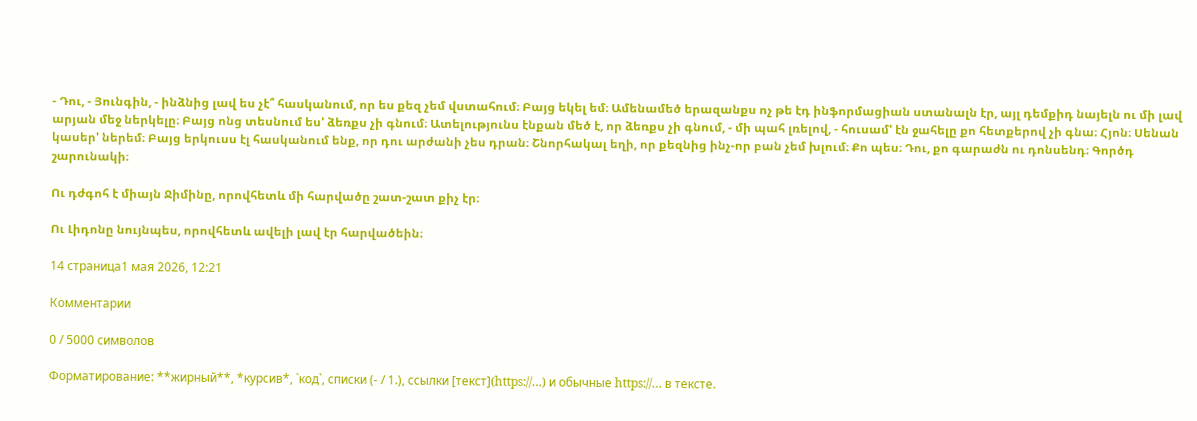- Դու, - Յունգին, - ինձնից լավ ես չէ՞ հասկանում, որ ես քեզ չեմ վստահում։ Բայց եկել եմ։ Ամենամեծ երազանքս ոչ թե էդ ինֆորմացիան ստանալն էր, այլ դեմքիդ նայելն ու մի լավ արյան մեջ ներկելը։ Բայց ոնց տեսնում ես' ձեռքս չի գնում։ Ատելությունս էնքան մեծ է, որ ձեռքս չի գնում, - մի պահ լռելով, - հուսամ' էն ջահելը քո հետքերով չի գնա։ Հյոն։ Սենան կասեր' ներեմ։ Բայց երկուսս էլ հասկանում ենք, որ դու արժանի չես դրան։ Շնորհակալ եղի, որ քեզնից ինչ-որ բան չեմ խլում։ Քո պես։ Դու, քո գարաժն ու դոնսենդ։ Գործդ շարունակի։

Ու դժգոհ է միայն Ջիմինը, որովհետև մի հարվածը շատ-շատ քիչ էր։

Ու Լիդոնը նույնպես, որովհետև ավելի լավ էր հարվածեին։

14 страница1 мая 2026, 12:21

Комментарии

0 / 5000 символов

Форматирование: **жирный**, *курсив*, `код`, списки (- / 1.), ссылки [текст](https://…) и обычные https://… в тексте.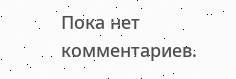Пока нет комментариев.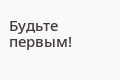Будьте первым!